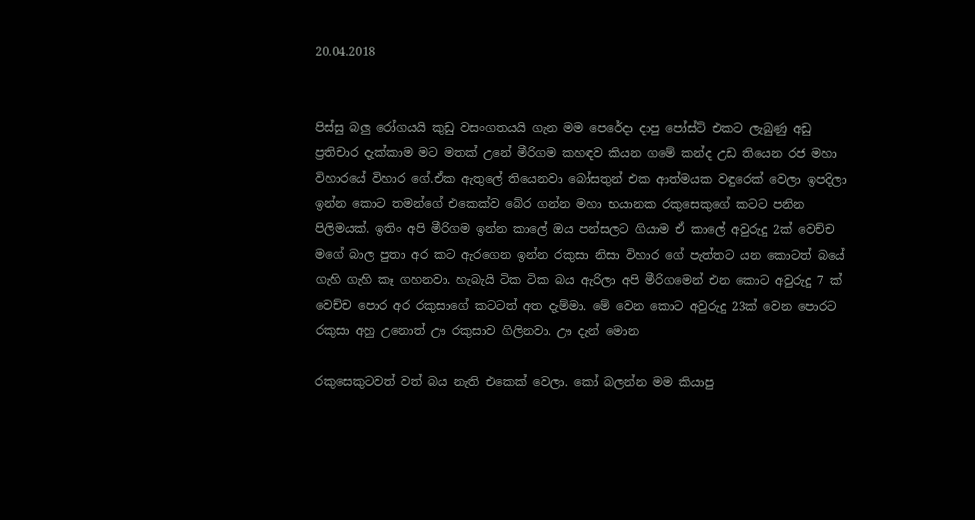20.04.2018


පිස්සු බලු රෝගයයි කුඩු වසංගතයයි ගැන මම පෙරේදා දාපු පෝස්ට් එකට ලැබුණු අඩු ප්‍රතිචාර දැක්කාම මට මතක් උනේ මීරිගම කහඳව කියන ගමේ කන්ද උඩ තියෙන රජ මහා විහාරයේ විහාර ගේ.ඒක ඇතුලේ තියෙනවා බෝසතුන් එක ආත්මයක වඳුරෙක් වෙලා ඉපදිලා ඉන්න කොට තමන්ගේ එකෙක්ව බේර ගන්න මහා භයානක රකුසෙකුගේ කටට පනින පිලිමයක්. ඉතිං අපි මීරිගම ඉන්න කාලේ ඔය පන්සලට ගියාම ඒ කාලේ අවුරුදු 2ක් වෙච්ච මගේ බාල පුතා අර කට ඇරගෙන ඉන්න රකුසා නිසා විහාර ගේ පැත්තට යන කොටත් බයේ ගැහි ගැහි කෑ ගහනවා. හැබැයි ටික ටික බය ඇරිලා අපි මීරිගමෙන් එන කොට අවුරුදු 7 ක් වෙච්ච පොර අර රකුසාගේ කටටත් අත දැම්මා. මේ වෙන කොට අවුරුදු 23ක් වෙන පොරට රකුසා අහු උනොත් ඌ රකුසාව ගිලිනවා. ඌ දැන් මොන

රකුසෙකුටවත් වත් බය නැති එකෙක් වෙලා. කෝ බලන්න මම කියාපු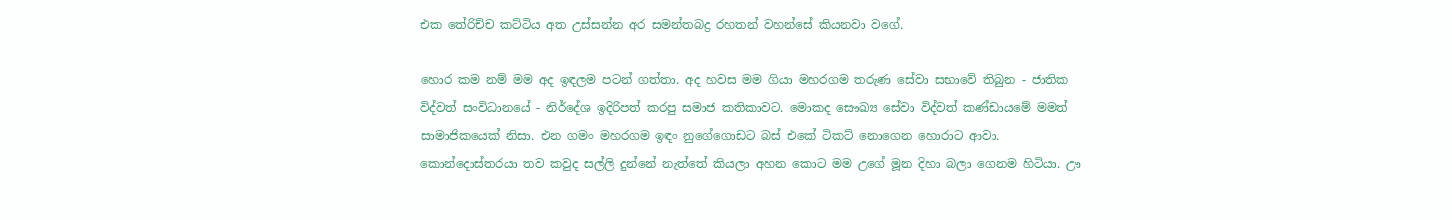එක තේරිච්ච කට්ටිය අත උස්සන්න අර සමන්තබද්‍ර රහතන් වහන්සේ කියනවා වගේ.

හොර කම නම් මම අද ඉඳලම පටන් ගත්තා. අද හවස මම ගියා මහරගම තරුණ සේවා සභාවේ තිබුන - ජාතික විද්වත් සංවිධානයේ - නිර්දේශ ඉදිරිපත් කරපු සමාජ කතිකාවට. මොකද සෞඛ්‍ය සේවා විද්වත් කණ්ඩායමේ මමත් සාමාජිකයෙක් නිසා. එන ගමං මහරගම ඉඳං නුගේගොඩට බස් එකේ ටිකට් නොගෙන හොරාට ආවා. කොන්දොස්තරයා තව කවුද සල්ලි දුන්නේ නැත්තේ කියලා අහන කොට මම උගේ මූන දිහා බලා ගෙනම හිටියා. ඌ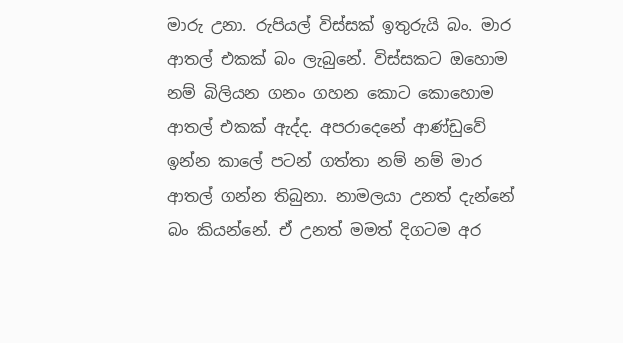මාරු උනා. රුපියල් විස්සක් ඉතුරුයි බං. මාර ආතල් එකක් බං ලැබුනේ. විස්සකට ඔහොම නම් බිලියන ගනං ගහන කොට කොහොම ආතල් එකක් ඇද්ද. අපරාදෙනේ ආණ්ඩුවේ ඉන්න කාලේ පටන් ගත්තා නම් නම් මාර ආතල් ගන්න තිබුනා. නාමලයා උනත් දැන්නේ බං කියන්නේ. ඒ උනත් මමත් දිගටම අර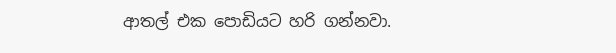ආතල් එක පොඩියට හරි ගන්නවා.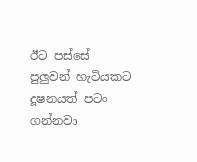ඊට පස්සේ පුලුවන් හැටියකට දූෂනයත් පටං ගන්නවා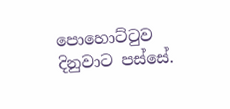පොහොට්ටුව දිනුවාට පස්සේ.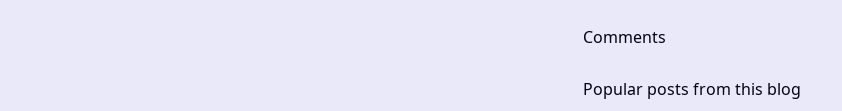Comments

Popular posts from this blog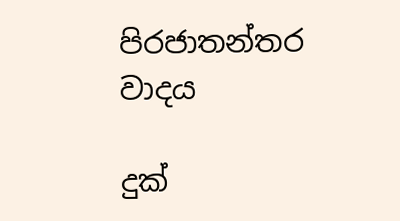පිරජාතන්තර වාදය

දුක්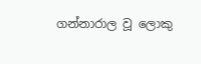ගන්නාරාල වූ ලොකු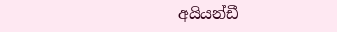අයියන්ඩී